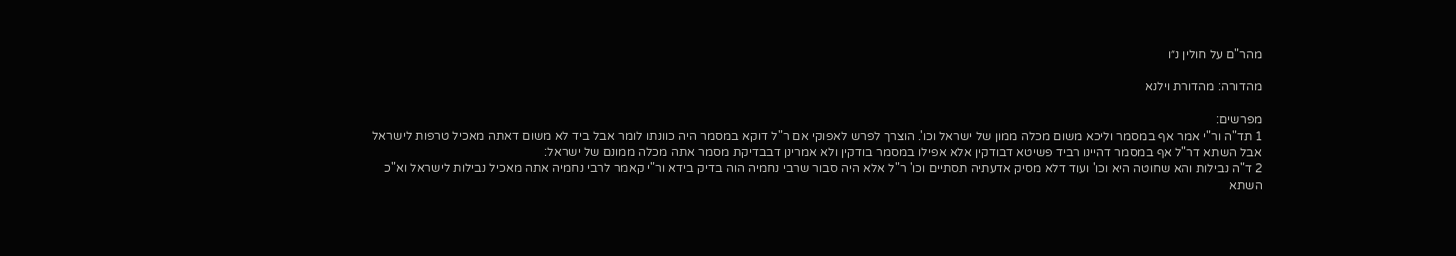מהר"ם על חולין נ״ו

מהדורה: מהדורת וילנא

מפרשים:
1 תד"ה ור"י אמר אף במסמר וליכא משום מכלה ממון של ישראל וכו'. הוצרך לפרש לאפוקי אם ר"ל דוקא במסמר היה כוונתו לומר אבל ביד לא משום דאתה מאכיל טרפות לישראל אבל השתא דר"ל אף במסמר דהיינו רביד פשיטא דבודקין אלא אפילו במסמר בודקין ולא אמרינן דבבדיקת מסמר אתה מכלה ממונם של ישראל:
2 ד"ה נבילות והא שחוטה היא וכו' ועוד דלא מסיק אדעתיה תסתיים וכו' ר"ל אלא היה סבור שרבי נחמיה הוה בדיק בידא ור"י קאמר לרבי נחמיה אתה מאכיל נבילות לישראל וא"כ השתא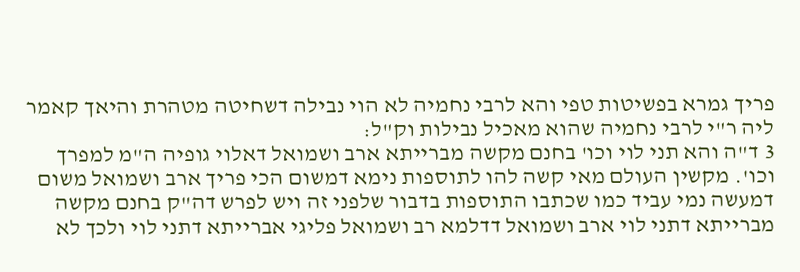פריך גמרא בפשיטות טפי והא לרבי נחמיה לא הוי נבילה דשחיטה מטהרת והיאך קאמר ליה ר"י לרבי נחמיה שהוא מאכיל נבילות וק"ל:
3 ד"ה והא תני לוי וכו' בחנם מקשה מברייתא ארב ושמואל דאלוי גופיה ה"מ למפרך וכו'. מקשין העולם מאי קשה להו לתוספות נימא דמשום הכי פריך ארב ושמואל משום דמעשה נמי עביד כמו שכתבו התוספות בדבור שלפני זה ויש לפרש דה"ק בחנם מקשה מברייתא דתני לוי ארב ושמואל דדלמא רב ושמואל פליגי אברייתא דתני לוי ולכך לא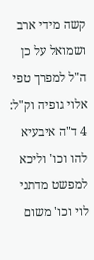קשה מידי ארב ושמואל על כן ה"ל למפרך טפי אלוי גופיה וק"ל:
4 ד"ה איבעיא להו וכו' וליכא למפשט מדתני לוי וכו' משום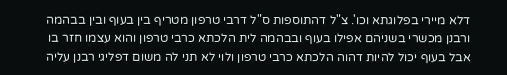דלא מיירי בפלוגתא וכו'. צ"ל דהתוספות ס"ל דרבי טרפון מטריף בין בעוף ובין בבהמה ורבנן מכשרי בשניהם אפילו בעוף ובבהמה לית הלכתא כרבי טרפון והוא עצמו חזר בו אבל בעוף יכול להיות דהוה הלכתא כרבי טרפון ולוי לא תני לה משום דפליגי רבנן עליה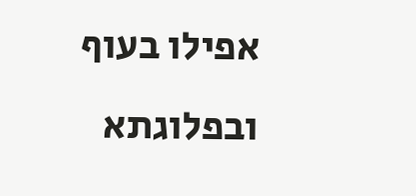אפילו בעוף ובפלוגתא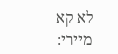לא קא מיירי: